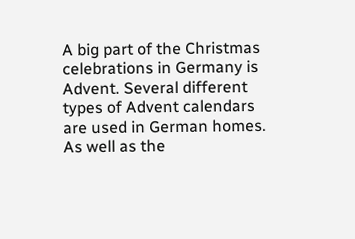A big part of the Christmas celebrations in Germany is Advent. Several different types of Advent calendars are used in German homes. As well as the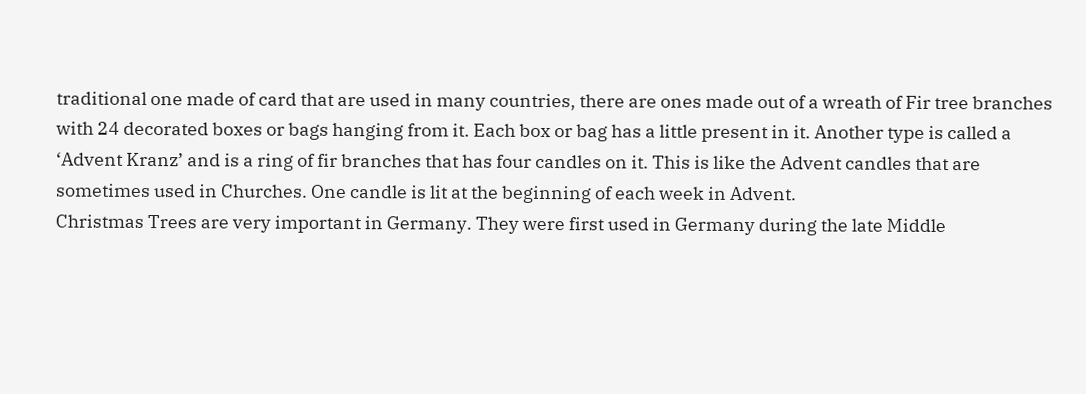traditional one made of card that are used in many countries, there are ones made out of a wreath of Fir tree branches with 24 decorated boxes or bags hanging from it. Each box or bag has a little present in it. Another type is called a ‘Advent Kranz’ and is a ring of fir branches that has four candles on it. This is like the Advent candles that are sometimes used in Churches. One candle is lit at the beginning of each week in Advent.
Christmas Trees are very important in Germany. They were first used in Germany during the late Middle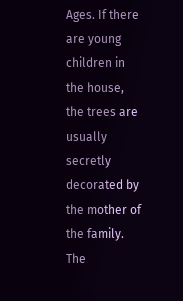Ages. If there are young children in the house, the trees are usually secretly decorated by the mother of the family. The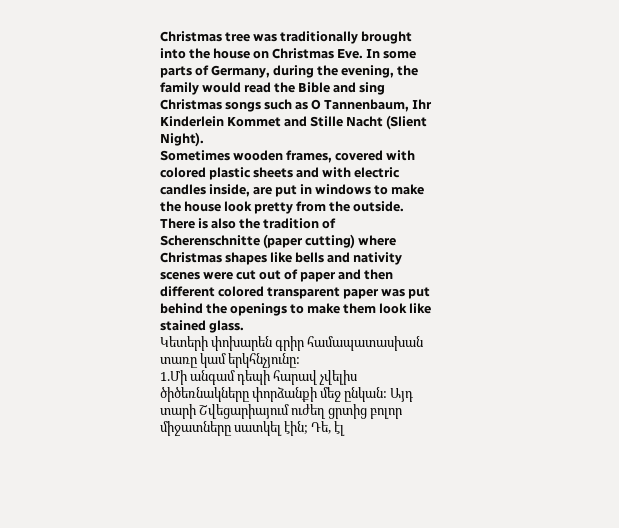Christmas tree was traditionally brought into the house on Christmas Eve. In some parts of Germany, during the evening, the family would read the Bible and sing Christmas songs such as O Tannenbaum, Ihr Kinderlein Kommet and Stille Nacht (Slient Night).
Sometimes wooden frames, covered with colored plastic sheets and with electric candles inside, are put in windows to make the house look pretty from the outside. There is also the tradition of Scherenschnitte (paper cutting) where Christmas shapes like bells and nativity scenes were cut out of paper and then different colored transparent paper was put behind the openings to make them look like stained glass.
Կետերի փոխարեն գրիր համապատասխան տառը կամ երկհնչյունը:
1.Մի անգամ դեպի հարավ չվելիս ծիծեռնակները փորձանքի մեջ ընկան: Այդ տարի Շվեցարիայում ուժեղ ցրտից բոլոր միջատները սատկել էին; Դե, էլ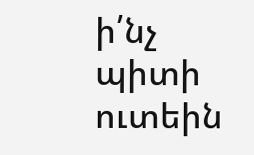ի՛նչ պիտի ուտեին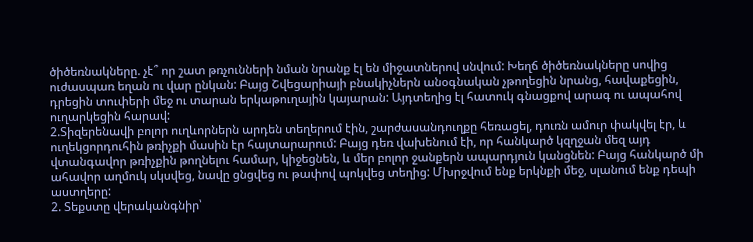ծիծեռնակները. չէ՞ որ շատ թռչունների նման նրանք էլ են միջատներով սնվում: Խեղճ ծիծեռնակները սովից ուժասպառ եղան ու վար ընկան: Բայց Շվեցարիայի բնակիչներն անօգնական չթողեցին նրանց, հավաքեցին, դրեցին տուփերի մեջ ու տարան երկաթուղային կայարան: Այդտեղից էլ հատուկ գնացքով արագ ու ապահով ուղարկեցին հարավ:
2.Տիզերենավի բոլոր ուղևորներն արդեն տեղերում էին, շարժասանդուղքը հեռացել, դուռն ամուր փակվել էր, և ուղեկցորդուհին թռիչքի մասին էր հայտարարում: Բայց դեռ վախենում էի, որ հանկարծ կզղջան մեզ այդ վտանգավոր թռիչքին թողնելու համար, կիջեցնեն, և մեր բոլոր ջանքերն ապարդյուն կանցնեն: Բայց հանկարծ մի ահավոր աղմուկ սկսվեց, նավը ցնցվեց ու թափով պոկվեց տեղից: Մխրջվում ենք երկնքի մեջ, սլանում ենք դեպի աստղերը:
2. Տեքստը վերականգնիր՝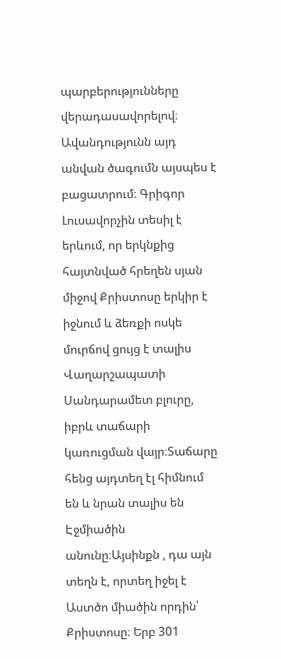պարբերությունները վերադասավորելով։
Ավանդությունն այդ անվան ծագումն այսպես է բացատրում։ Գրիգոր Լուսավորչին տեսիլ է երևում, որ երկնքից հայտնված հրեղեն սյան միջով Քրիստոսը երկիր է իջնում և ձեռքի ոսկե մուրճով ցույց է տալիս Վաղարշապատի Սանդարամետ բլուրը, իբրև տաճարի կառուցման վայր։Տաճարը հենց այդտեղ էլ հիմնում են և նրան տալիս են Էջմիածին անունը։Այսինքն , դա այն տեղն է, որտեղ իջել է Աստծո միածին որդին՝ Քրիստոսը։ Երբ 301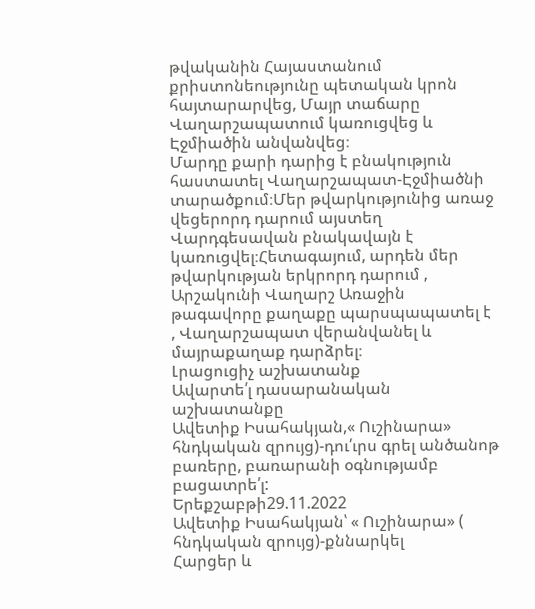թվականին Հայաստանում քրիստոնեությունը պետական կրոն հայտարարվեց, Մայր տաճարը Վաղարշապատում կառուցվեց և Էջմիածին անվանվեց։
Մարդը քարի դարից է բնակություն հաստատել Վաղարշապատ-Էջմիածնի տարածքում։Մեր թվարկությունից առաջ վեցերորդ դարում այստեղ Վարդգեսավան բնակավայն է կառուցվել։Հետագայում, արդեն մեր թվարկության երկրորդ դարում , Արշակունի Վաղարշ Առաջին թագավորը քաղաքը պարսպապատել է , Վաղարշապատ վերանվանել և մայրաքաղաք դարձրել։
Լրացուցիչ աշխատանք
Ավարտե՛լ դասարանական աշխատանքը
Ավետիք Իսահակյան,« Ուշինարա» հնդկական զրույց)-դու՛ւրս գրել անծանոթ բառերը, բառարանի օգնությամբ բացատրե՛լ:
Երեքշաբթի29.11.2022
Ավետիք Իսահակյան՝ « Ուշինարա» ( հնդկական զրույց)-քննարկել
Հարցեր և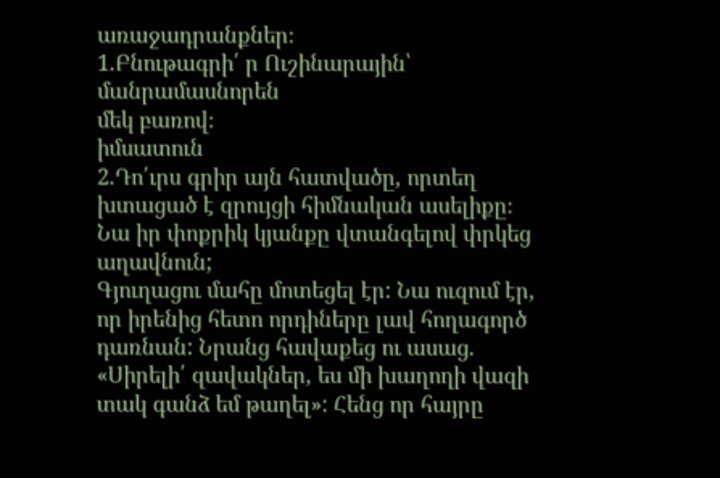առաջադրանքներ։
1.Բնութագրի՛ ր Ուշինարային՝
մանրամասնորեն
մեկ բառով։
իմսատուն
2.Դո՛ւրս գրիր այն հատվածը, որտեղ խտացած է զրույցի հիմնական ասելիքը։ Նա իր փոքրիկ կյանքը վտանգելով փրկեց աղավնուն;
Գյուղացու մահը մոտեցել էր: Նա ուզում էր, որ իրենից հետո որդիները լավ հողագործ դառնան: Նրանց հավաքեց ու ասաց. «Սիրելի՛ զավակներ, ես մի խաղողի վազի տակ գանձ եմ թաղել»: Հենց որ հայրը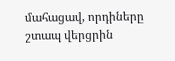մահացավ, որդիները շտապ վերցրին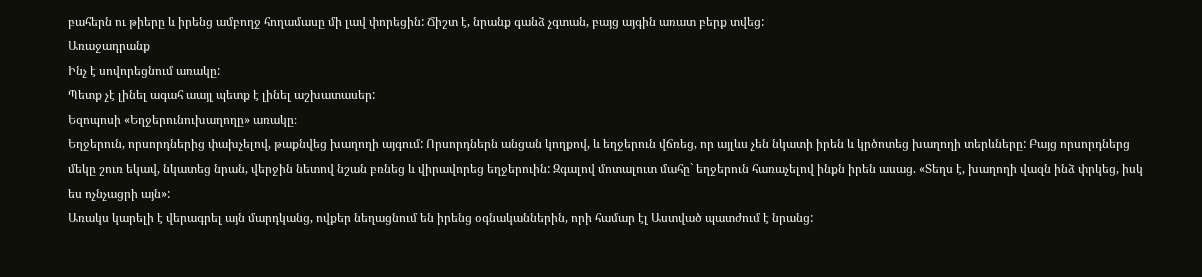բահերն ու թիերը և իրենց ամբողջ հողամասը մի լավ փորեցին: Ճիշտ է, նրանք գանձ չգտան, բայց այգին առատ բերք տվեց:
Առաջադրանք
Ինչ է սովորեցնում առակը:
Պետք չէ լինել ագահ աայլ պետք է լինել աշխատասեր:
Եզոպոսի «Եղջերունուխաղողը» առակը։
Եղջերուն, որսորդներից փախչելով, թաքնվեց խաղողի այգում: Որսորդներն անցան կողքով, և եղջերուն վճռեց, որ այլևս չեն նկատի իրեն և կրծոտեց խաղողի տերևները: Բայց որսորդներց մեկը շուռ եկավ, նկատեց նրան, վերջին նետով նշան բռնեց և վիրավորեց եղջերուին: Զգալով մոտալուտ մահը` եղջերուն հառաչելով ինքն իրեն ասաց. «Տեղս է, խաղողի վազն ինձ փրկեց, իսկ ես ոչնչացրի այն»:
Առակս կարելի է վերագրել այն մարդկանց, ովքեր նեղացնում են իրենց օգնականներին, որի համար էլ Աստված պատժում է նրանց: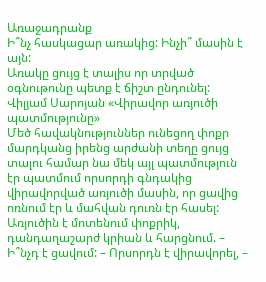Առաջադրանք
Ի՞նչ հասկացար առակից: Ինչի՞ մասին է այն:
Առակը ցույց է տալիս որ տրված օգնութունը պետք է ճիշտ ընդունել:
Վիլյամ Սարոյան «Վիրավոր առյուծի պատմությունը»
Մեծ հավակնություններ ունեցող փոքր մարդկանց իրենց արժանի տեղը ցույց տալու համար նա մեկ այլ պատմություն էր պատմում որսորդի գնդակից վիրավորված առյուծի մասին, որ ցավից ոռնում էր և մահվան դուռն էր հասել: Առյուծին է մոտենում փոքրիկ, դանդաղաշարժ կրիան և հարցնում. – Ի՞նչդ է ցավում: – Որսորդն է վիրավորել, –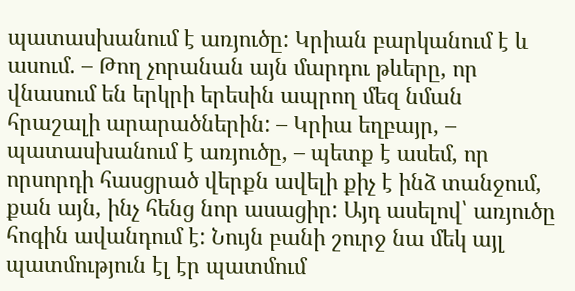պատասխանում է առյուծը: Կրիան բարկանում է և ասում. – Թող չորանան այն մարդու թևերը, որ վնասում են երկրի երեսին ապրող մեզ նման հրաշալի արարածներին: – Կրիա եղբայր, – պատասխանում է առյուծը, – պետք է ասեմ, որ որսորդի հասցրած վերքն ավելի քիչ է ինձ տանջում, քան այն, ինչ հենց նոր ասացիր: Այդ ասելով՝ առյուծը հոգին ավանդում է: Նույն բանի շուրջ նա մեկ այլ պատմություն էլ էր պատմում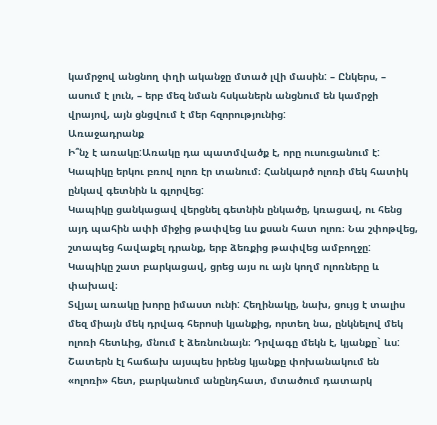կամրջով անցնող փղի ականջը մտած լվի մասին: – Ընկերս, – ասում է լուն, – երբ մեզ նման հսկաներն անցնում են կամրջի վրայով, այն ցնցվում է մեր հզորությունից:
Առաջադրանք
Ի՞նչ է առակը:Առակը դա պատմվածք է, որը ուսուցանում է:
Կապիկը երկու բռով ոլոռ էր տանում։ Հանկարծ ոլոռի մեկ հատիկ ընկավ գետնին և գլորվեց:
Կապիկը ցանկացավ վերցնել գետնին ընկածը, կռացավ, ու հենց այդ պահին ափի միջից թափվեց ևս քսան հատ ոլոռ։ Նա շփոթվեց, շտապեց հավաքել դրանք, երբ ձեռքից թափվեց ամբողջը: Կապիկը շատ բարկացավ, ցրեց այս ու այն կողմ ոլոռները և փախավ։
Տվյալ առակը խորը իմաստ ունի: Հեղինակը, նախ, ցույց է տալիս մեզ միայն մեկ դրվագ հերոսի կյանքից, որտեղ նա, ընկնելով մեկ ոլոռի հետևից, մնում է ձեռնունայն։ Դրվագը մեկն է, կյանքը` ևս: Շատերն էլ հաճախ այսպես իրենց կյանքը փոխանակում են «ոլոռի» հետ, բարկանում անընդհատ, մտածում դատարկ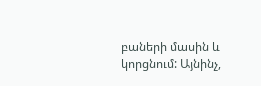բաների մասին և կորցնում: Այնինչ,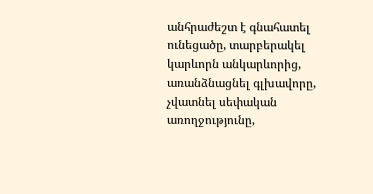անհրաժեշտ է գնահատել ունեցածը, տարբերակել կարևորն անկարևորից, առանձնացնել գլխավորը, չվատնել սեփական առողջությունը,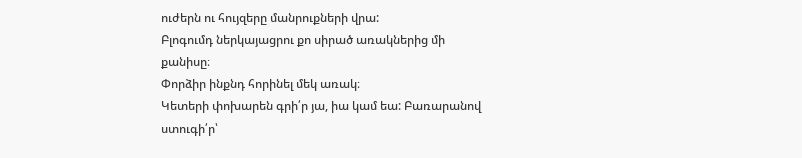ուժերն ու հույզերը մանրուքների վրա:
Բլոգումդ ներկայացրու քո սիրած առակներից մի քանիսը։
Փորձիր ինքնդ հորինել մեկ առակ։
Կետերի փոխարեն գրի՛ր յա, իա կամ եա: Բառարանով ստուգի՛ր՝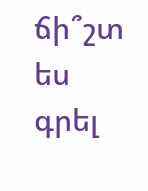ճի՞շտ ես գրել